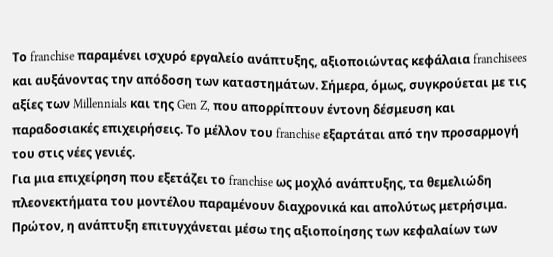Το franchise παραμένει ισχυρό εργαλείο ανάπτυξης, αξιοποιώντας κεφάλαια franchisees και αυξάνοντας την απόδοση των καταστημάτων. Σήμερα, όμως, συγκρούεται με τις αξίες των Millennials και της Gen Z, που απορρίπτουν έντονη δέσμευση και παραδοσιακές επιχειρήσεις. Το μέλλον του franchise εξαρτάται από την προσαρμογή του στις νέες γενιές.
Για μια επιχείρηση που εξετάζει το franchise ως μοχλό ανάπτυξης, τα θεμελιώδη πλεονεκτήματα του μοντέλου παραμένουν διαχρονικά και απολύτως μετρήσιμα.
Πρώτον, η ανάπτυξη επιτυγχάνεται μέσω της αξιοποίησης των κεφαλαίων των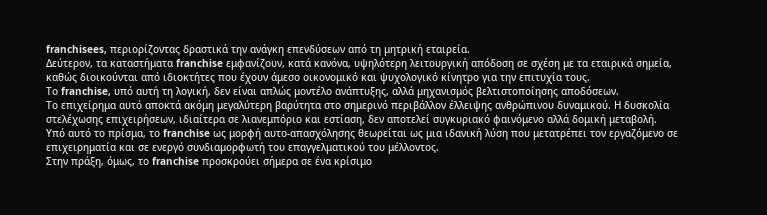franchisees, περιορίζοντας δραστικά την ανάγκη επενδύσεων από τη μητρική εταιρεία.
Δεύτερον, τα καταστήματα franchise εμφανίζουν, κατά κανόνα, υψηλότερη λειτουργική απόδοση σε σχέση με τα εταιρικά σημεία, καθώς διοικούνται από ιδιοκτήτες που έχουν άμεσο οικονομικό και ψυχολογικό κίνητρο για την επιτυχία τους.
Το franchise, υπό αυτή τη λογική, δεν είναι απλώς μοντέλο ανάπτυξης, αλλά μηχανισμός βελτιστοποίησης αποδόσεων.
Το επιχείρημα αυτό αποκτά ακόμη μεγαλύτερη βαρύτητα στο σημερινό περιβάλλον έλλειψης ανθρώπινου δυναμικού. Η δυσκολία στελέχωσης επιχειρήσεων, ιδιαίτερα σε λιανεμπόριο και εστίαση, δεν αποτελεί συγκυριακό φαινόμενο αλλά δομική μεταβολή.
Υπό αυτό το πρίσμα, το franchise ως μορφή αυτο-απασχόλησης θεωρείται ως μια ιδανική λύση που μετατρέπει τον εργαζόμενο σε επιχειρηματία και σε ενεργό συνδιαμορφωτή του επαγγελματικού του μέλλοντος.
Στην πράξη, όμως, το franchise προσκρούει σήμερα σε ένα κρίσιμο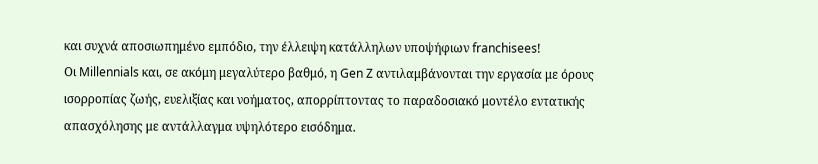και συχνά αποσιωπημένο εμπόδιο, την έλλειψη κατάλληλων υποψήφιων franchisees!
Οι Millennials και, σε ακόμη μεγαλύτερο βαθμό, η Gen Z αντιλαμβάνονται την εργασία με όρους ισορροπίας ζωής, ευελιξίας και νοήματος, απορρίπτοντας το παραδοσιακό μοντέλο εντατικής απασχόλησης με αντάλλαγμα υψηλότερο εισόδημα.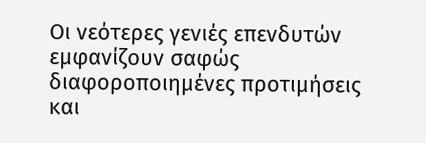Οι νεότερες γενιές επενδυτών εμφανίζουν σαφώς διαφοροποιημένες προτιμήσεις και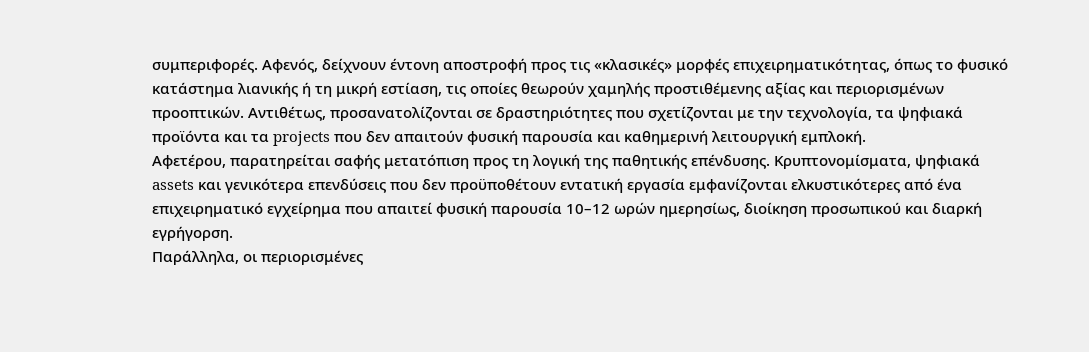συμπεριφορές. Αφενός, δείχνουν έντονη αποστροφή προς τις «κλασικές» μορφές επιχειρηματικότητας, όπως το φυσικό κατάστημα λιανικής ή τη μικρή εστίαση, τις οποίες θεωρούν χαμηλής προστιθέμενης αξίας και περιορισμένων προοπτικών. Αντιθέτως, προσανατολίζονται σε δραστηριότητες που σχετίζονται με την τεχνολογία, τα ψηφιακά προϊόντα και τα projects που δεν απαιτούν φυσική παρουσία και καθημερινή λειτουργική εμπλοκή.
Αφετέρου, παρατηρείται σαφής μετατόπιση προς τη λογική της παθητικής επένδυσης. Κρυπτονομίσματα, ψηφιακά assets και γενικότερα επενδύσεις που δεν προϋποθέτουν εντατική εργασία εμφανίζονται ελκυστικότερες από ένα επιχειρηματικό εγχείρημα που απαιτεί φυσική παρουσία 10–12 ωρών ημερησίως, διοίκηση προσωπικού και διαρκή εγρήγορση.
Παράλληλα, οι περιορισμένες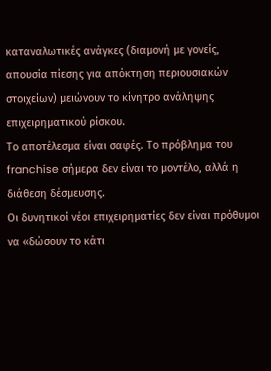καταναλωτικές ανάγκες (διαμονή με γονείς, απουσία πίεσης για απόκτηση περιουσιακών στοιχείων) μειώνουν το κίνητρο ανάληψης επιχειρηματικού ρίσκου.
Το αποτέλεσμα είναι σαφές. Το πρόβλημα του franchise σήμερα δεν είναι το μοντέλο, αλλά η διάθεση δέσμευσης.
Οι δυνητικοί νέοι επιχειρηματίες δεν είναι πρόθυμοι να «δώσουν το κάτι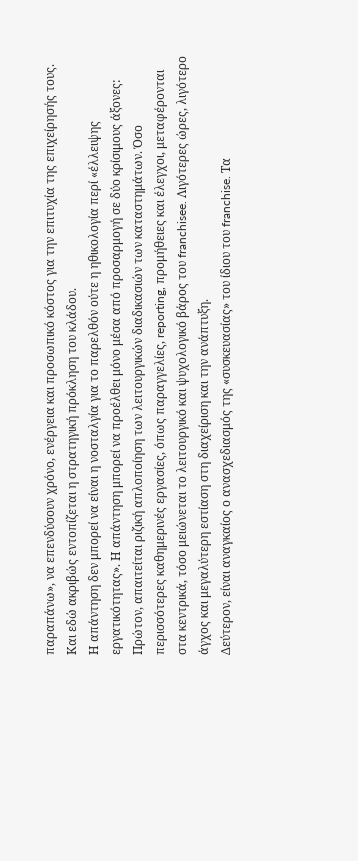παραπάνω», να επενδύσουν χρόνο, ενέργεια και προσωπικό κόστος για την επιτυχία της επιχείρησής τους. Και εδώ ακριβώς εντοπίζεται η στρατηγική πρόκληση του κλάδου.
Η απάντηση δεν μπορεί να είναι η νοσταλγία για το παρελθόν ούτε η ηθικολογία περί «έλλειψης εργατικότητας». Η απάντηση μπορεί να προέλθει μόνο μέσα από προσαρμογή σε δύο κρίσιμους άξονες:
Πρώτον, απαιτείται ριζική απλοποίηση των λειτουργικών διαδικασιών των καταστημάτων. Όσο περισσότερες καθημερινές εργασίες, όπως παραγγελίες, reporting, προμήθειες και έλεγχοι, μεταφέρονται στα κεντρικά, τόσο μειώνεται το λειτουργικό και ψυχολογικό βάρος του franchisee. Λιγότερες ώρες, λιγότερο άγχος και μεγαλύτερη εστίαση στη διαχείριση και την ανάπτυξη.
Δεύτερον, είναι αναγκαίος ο ανασχεδιασμός της «συσκευασίας» του ίδιου του franchise. Τα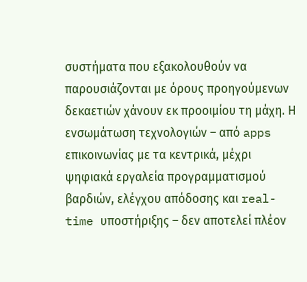συστήματα που εξακολουθούν να παρουσιάζονται με όρους προηγούμενων δεκαετιών χάνουν εκ προοιμίου τη μάχη. Η ενσωμάτωση τεχνολογιών – από apps επικοινωνίας με τα κεντρικά, μέχρι ψηφιακά εργαλεία προγραμματισμού βαρδιών, ελέγχου απόδοσης και real-time υποστήριξης – δεν αποτελεί πλέον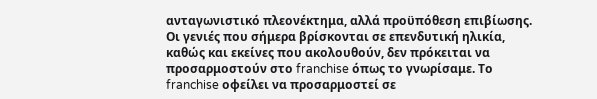ανταγωνιστικό πλεονέκτημα, αλλά προϋπόθεση επιβίωσης.
Οι γενιές που σήμερα βρίσκονται σε επενδυτική ηλικία, καθώς και εκείνες που ακολουθούν, δεν πρόκειται να προσαρμοστούν στο franchise όπως το γνωρίσαμε. Το franchise οφείλει να προσαρμοστεί σε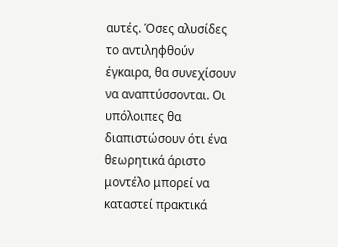αυτές. Όσες αλυσίδες το αντιληφθούν έγκαιρα, θα συνεχίσουν να αναπτύσσονται. Οι υπόλοιπες θα διαπιστώσουν ότι ένα θεωρητικά άριστο μοντέλο μπορεί να καταστεί πρακτικά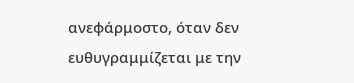ανεφάρμοστο, όταν δεν ευθυγραμμίζεται με την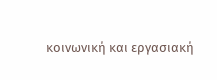κοινωνική και εργασιακή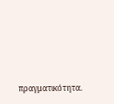πραγματικότητα.